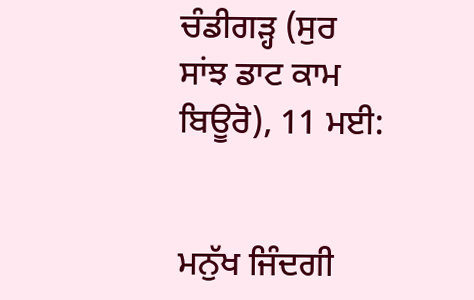ਚੰਡੀਗੜ੍ਹ (ਸੁਰ ਸਾਂਝ ਡਾਟ ਕਾਮ ਬਿਊਰੋ), 11 ਮਈ:


ਮਨੁੱਖ ਜਿੰਦਗੀ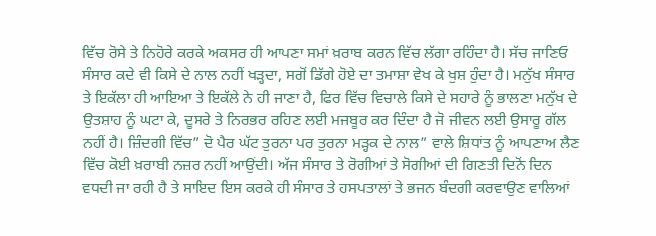ਵਿੱਚ ਰੋਸੇ ਤੇ ਨਿਹੋਰੇ ਕਰਕੇ ਅਕਸਰ ਹੀ ਆਪਣਾ ਸਮਾਂ ਖ਼ਰਾਬ ਕਰਨ ਵਿੱਚ ਲੱਗਾ ਰਹਿੰਦਾ ਹੈ। ਸੱਚ ਜਾਣਿਓ ਸੰਸਾਰ ਕਦੇ ਵੀ ਕਿਸੇ ਦੇ ਨਾਲ ਨਹੀਂ ਖੜ੍ਹਦਾ, ਸਗੋਂ ਡਿੱਗੇ ਹੋਏ ਦਾ ਤਮਾਸ਼ਾ ਵੇਖ ਕੇ ਖੁਸ਼ ਹੁੰਦਾ ਹੈ। ਮਨੁੱਖ ਸੰਸਾਰ ਤੇ ਇਕੱਲਾ ਹੀ ਆਇਆ ਤੇ ਇਕੱਲੇ ਨੇ ਹੀ ਜਾਣਾ ਹੈ, ਫਿਰ ਵਿੱਚ ਵਿਚਾਲੇ ਕਿਸੇ ਦੇ ਸਹਾਰੇ ਨੂੰ ਭਾਲਣਾ ਮਨੁੱਖ ਦੇ ਉਤਸ਼ਾਹ ਨੂੰ ਘਟਾ ਕੇ, ਦੂਸਰੇ ਤੇ ਨਿਰਭਰ ਰਹਿਣ ਲਈ ਮਜਬੂਰ ਕਰ ਦਿੰਦਾ ਹੈ ਜੋ ਜੀਵਨ ਲਈ ਉਸਾਰੂ ਗੱਲ ਨਹੀਂ ਹੈ। ਜ਼ਿੰਦਗੀ ਵਿੱਚ” ਦੋ ਪੈਰ ਘੱਟ ਤੁਰਨਾ ਪਰ ਤੁਰਨਾ ਮੜ੍ਹਕ ਦੇ ਨਾਲ” ਵਾਲੇ ਸ਼ਿਧਾਂਤ ਨੂੰ ਆਪਣਾਅ ਲੈਣ ਵਿੱਚ ਕੋਈ ਖ਼ਰਾਬੀ ਨਜ਼ਰ ਨਹੀਂ ਆਉਂਦੀ। ਅੱਜ ਸੰਸਾਰ ਤੇ ਰੋਗੀਆਂ ਤੇ ਸੋਗੀਆਂ ਦੀ ਗਿਣਤੀ ਦਿਨੋਂ ਦਿਨ ਵਧਦੀ ਜਾ ਰਹੀ ਹੈ ਤੇ ਸਾਇਦ ਇਸ ਕਰਕੇ ਹੀ ਸੰਸਾਰ ਤੇ ਹਸਪਤਾਲਾਂ ਤੇ ਭਜਨ ਬੰਦਗੀ ਕਰਵਾਉਣ ਵਾਲਿਆਂ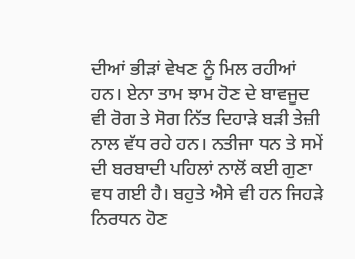ਦੀਆਂ ਭੀੜਾਂ ਵੇਖਣ ਨੂੰ ਮਿਲ ਰਹੀਆਂ ਹਨ। ਏਨਾ ਤਾਮ ਝਾਮ ਹੋਣ ਦੇ ਬਾਵਜੂਦ ਵੀ ਰੋਗ ਤੇ ਸੋਗ ਨਿੱਤ ਦਿਹਾੜੇ ਬੜੀ ਤੇਜ਼ੀ ਨਾਲ ਵੱਧ ਰਹੇ ਹਨ। ਨਤੀਜਾ ਧਨ ਤੇ ਸਮੇਂ ਦੀ ਬਰਬਾਦੀ ਪਹਿਲਾਂ ਨਾਲੋਂ ਕਈ ਗੁਣਾ ਵਧ ਗਈ ਹੈ। ਬਹੁਤੇ ਐਸੇ ਵੀ ਹਨ ਜਿਹੜੇ ਨਿਰਧਨ ਹੋਣ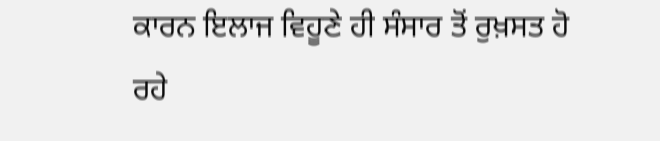ਕਾਰਨ ਇਲਾਜ ਵਿਹੂਣੇ ਹੀ ਸੰਸਾਰ ਤੋਂ ਰੁਖ਼ਸਤ ਹੋ ਰਹੇ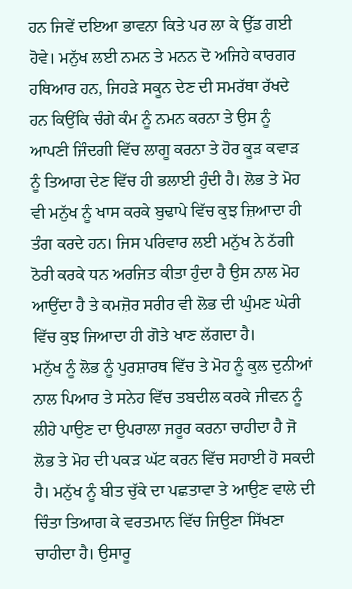ਹਨ ਜਿਵੇਂ ਦਇਆ ਭਾਵਨਾ ਕਿਤੇ ਪਰ ਲਾ ਕੇ ਉੱਡ ਗਈ ਹੋਵੇ। ਮਨੁੱਖ ਲਈ ਨਮਨ ਤੇ ਮਨਨ ਦੋ ਅਜਿਹੇ ਕਾਰਗਰ ਹਥਿਆਰ ਹਨ, ਜਿਹੜੇ ਸਕੂਨ ਦੇਣ ਦੀ ਸਮਰੱਥਾ ਰੱਖਦੇ ਹਨ ਕਿਉਂਕਿ ਚੰਗੇ ਕੰਮ ਨੂੰ ਨਮਨ ਕਰਨਾ ਤੇ ਉਸ ਨੂੰ ਆਪਣੀ ਜਿੰਦਗੀ ਵਿੱਚ ਲਾਗੂ ਕਰਨਾ ਤੇ ਹੋਰ ਕੂੜ ਕਵਾੜ ਨੂੰ ਤਿਆਗ ਦੇਣ ਵਿੱਚ ਹੀ ਭਲਾਈ ਹੁੰਦੀ ਹੈ। ਲੋਭ ਤੇ ਮੋਹ ਵੀ ਮਨੁੱਖ ਨੂੰ ਖਾਸ ਕਰਕੇ ਬੁਢਾਪੇ ਵਿੱਚ ਕੁਝ ਜ਼ਿਆਦਾ ਹੀ ਤੰਗ ਕਰਦੇ ਹਨ। ਜਿਸ ਪਰਿਵਾਰ ਲਈ ਮਨੁੱਖ ਨੇ ਠੱਗੀ ਠੋਰੀ ਕਰਕੇ ਧਨ ਅਰਜਿਤ ਕੀਤਾ ਹੁੰਦਾ ਹੈ ਉਸ ਨਾਲ ਮੋਹ ਆਉਂਦਾ ਹੈ ਤੇ ਕਮਜ਼ੋਰ ਸਰੀਰ ਵੀ ਲੋਭ ਦੀ ਘੁੰਮਣ ਘੇਰੀ ਵਿੱਚ ਕੁਝ ਜਿਆਦਾ ਹੀ ਗੋਤੇ ਖਾਣ ਲੱਗਦਾ ਹੈ।
ਮਨੁੱਖ ਨੂੰ ਲੋਭ ਨੂੰ ਪੁਰਸ਼ਾਰਥ ਵਿੱਚ ਤੇ ਮੋਹ ਨੂੰ ਕੁਲ ਦੁਨੀਆਂ ਨਾਲ ਪਿਆਰ ਤੇ ਸਨੇਹ ਵਿੱਚ ਤਬਦੀਲ ਕਰਕੇ ਜੀਵਨ ਨੂੰ ਲੀਹੇ ਪਾਉਣ ਦਾ ਉਪਰਾਲਾ ਜਰੂਰ ਕਰਨਾ ਚਾਹੀਦਾ ਹੈ ਜੋ ਲੋਭ ਤੇ ਮੋਹ ਦੀ ਪਕੜ ਘੱਟ ਕਰਨ ਵਿੱਚ ਸਹਾਈ ਹੋ ਸਕਦੀ ਹੈ। ਮਨੁੱਖ ਨੂੰ ਬੀਤ ਚੁੱਕੇ ਦਾ ਪਛਤਾਵਾ ਤੇ ਆਉਣ ਵਾਲੇ ਦੀ ਚਿੰਤਾ ਤਿਆਗ ਕੇ ਵਰਤਮਾਨ ਵਿੱਚ ਜਿਉਣਾ ਸਿੱਖਣਾ ਚਾਹੀਦਾ ਹੈ। ਉਸਾਰੂ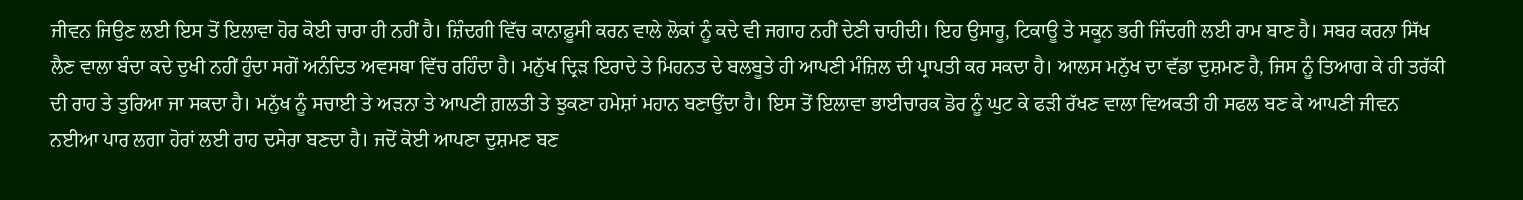ਜੀਵਨ ਜਿਉਣ ਲਈ ਇਸ ਤੋਂ ਇਲਾਵਾ ਹੋਰ ਕੋਈ ਚਾਰਾ ਹੀ ਨਹੀਂ ਹੈ। ਜ਼ਿੰਦਗੀ ਵਿੱਚ ਕਾਨਾਫ਼ੂਸੀ ਕਰਨ ਵਾਲੇ ਲੋਕਾਂ ਨੂੰ ਕਦੇ ਵੀ ਜਗਾਹ ਨਹੀਂ ਦੇਣੀ ਚਾਹੀਦੀ। ਇਹ ਉਸਾਰੂ, ਟਿਕਾਊ ਤੇ ਸਕੂਨ ਭਰੀ ਜਿੰਦਗੀ ਲਈ ਰਾਮ ਬਾਣ ਹੈ। ਸਬਰ ਕਰਨਾ ਸਿੱਖ ਲੈਣ ਵਾਲਾ ਬੰਦਾ ਕਦੇ ਦੁਖੀ ਨਹੀਂ ਹੁੰਦਾ ਸਗੋਂ ਅਨੰਦਿਤ ਅਵਸਥਾ ਵਿੱਚ ਰਹਿੰਦਾ ਹੈ। ਮਨੁੱਖ ਦ੍ਰਿੜ ਇਰਾਦੇ ਤੇ ਮਿਹਨਤ ਦੇ ਬਲਬੂਤੇ ਹੀ ਆਪਣੀ ਮੰਜ਼ਿਲ ਦੀ ਪ੍ਰਾਪਤੀ ਕਰ ਸਕਦਾ ਹੈ। ਆਲਸ ਮਨੁੱਖ ਦਾ ਵੱਡਾ ਦੁਸ਼ਮਣ ਹੈ, ਜਿਸ ਨੂੰ ਤਿਆਗ ਕੇ ਹੀ ਤਰੱਕੀ ਦੀ ਰਾਹ ਤੇ ਤੁਰਿਆ ਜਾ ਸਕਦਾ ਹੈ। ਮਨੁੱਖ ਨੂੰ ਸਚਾਈ ਤੇ ਅੜਨਾ ਤੇ ਆਪਣੀ ਗ਼ਲਤੀ ਤੇ ਝੁਕਣਾ ਹਮੇਸ਼ਾਂ ਮਹਾਨ ਬਣਾਉਂਦਾ ਹੈ। ਇਸ ਤੋਂ ਇਲਾਵਾ ਭਾਈਚਾਰਕ ਡੋਰ ਨੂੰ ਘੁਟ ਕੇ ਫੜੀ ਰੱਖਣ ਵਾਲਾ ਵਿਅਕਤੀ ਹੀ ਸਫਲ ਬਣ ਕੇ ਆਪਣੀ ਜੀਵਨ ਨਈਆ ਪਾਰ ਲਗਾ ਹੋਰਾਂ ਲਈ ਰਾਹ ਦਸੇਰਾ ਬਣਦਾ ਹੈ। ਜਦੋਂ ਕੋਈ ਆਪਣਾ ਦੁਸ਼ਮਣ ਬਣ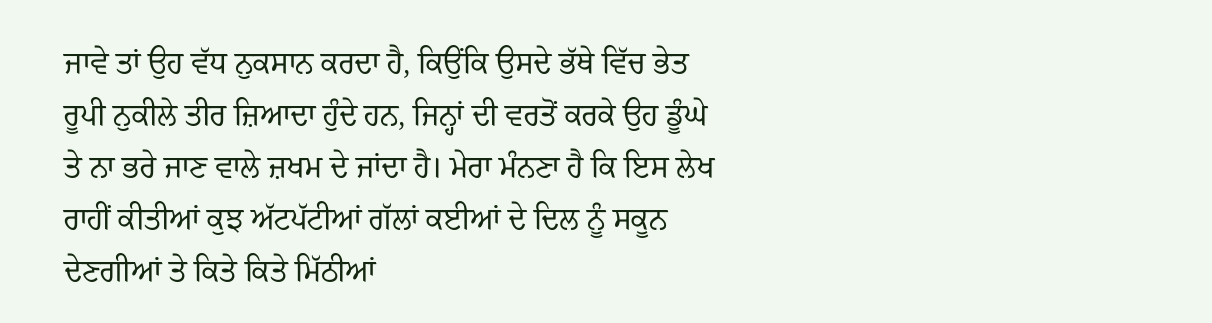ਜਾਵੇ ਤਾਂ ਉਹ ਵੱਧ ਨੁਕਸਾਨ ਕਰਦਾ ਹੈ, ਕਿਉਂਕਿ ਉਸਦੇ ਭੱਥੇ ਵਿੱਚ ਭੇਤ ਰੂਪੀ ਨੁਕੀਲੇ ਤੀਰ ਜ਼ਿਆਦਾ ਹੁੰਦੇ ਹਨ, ਜਿਨ੍ਹਾਂ ਦੀ ਵਰਤੋਂ ਕਰਕੇ ਉਹ ਡੂੰਘੇ ਤੇ ਨਾ ਭਰੇ ਜਾਣ ਵਾਲੇ ਜ਼ਖਮ ਦੇ ਜਾਂਦਾ ਹੈ। ਮੇਰਾ ਮੰਨਣਾ ਹੈ ਕਿ ਇਸ ਲੇਖ ਰਾਹੀਂ ਕੀਤੀਆਂ ਕੁਝ ਅੱਟਪੱਟੀਆਂ ਗੱਲਾਂ ਕਈਆਂ ਦੇ ਦਿਲ ਨੂੰ ਸਕੂਨ ਦੇਣਗੀਆਂ ਤੇ ਕਿਤੇ ਕਿਤੇ ਮਿੱਠੀਆਂ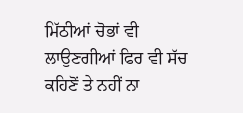ਮਿੱਠੀਆਂ ਚੋਭਾਂ ਵੀ ਲਾਉਣਗੀਆਂ ਫਿਰ ਵੀ ਸੱਚ ਕਹਿਣੋਂ ਤੇ ਨਹੀਂ ਨਾ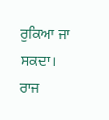ਰੁਕਿਆ ਜਾ ਸਕਦਾ।
ਰਾਜ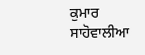ਕੁਮਾਰ ਸਾਹੋਵਾਲੀਆ